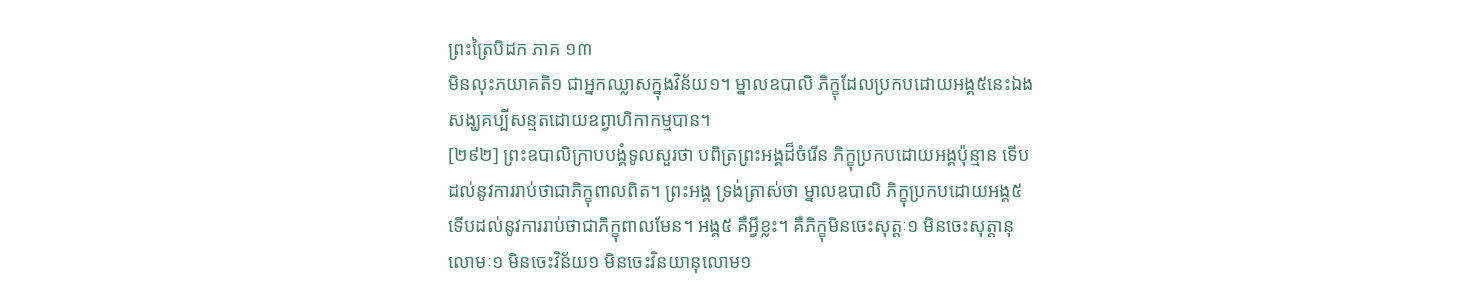ព្រះត្រៃបិដក ភាគ ១៣
មិនលុះភយាគតិ១ ជាអ្នកឈ្លាសក្នុងវិន័យ១។ ម្នាលឧបាលិ ភិក្ខុដែលប្រកបដោយអង្គ៥នេះឯង សង្ឃគប្បីសន្មតដោយឧព្វាហិកាកម្មបាន។
[២៩២] ព្រះឧបាលិក្រាបបង្គំទូលសួរថា បពិត្រព្រះអង្គដ៏ចំរើន ភិក្ខុប្រកបដោយអង្គប៉ុន្មាន ទើបដល់នូវការរាប់ថាជាភិក្ខុពាលពិត។ ព្រះអង្គ ទ្រង់ត្រាស់ថា ម្នាលឧបាលិ ភិក្ខុប្រកបដោយអង្គ៥ ទើបដល់នូវការរាប់ថាជាភិក្ខុពាលមែន។ អង្គ៥ គឺអ្វីខ្លះ។ គឺភិក្ខុមិនចេះសុត្តៈ១ មិនចេះសុត្តានុលោមៈ១ មិនចេះវិន័យ១ មិនចេះវិនយានុលោម១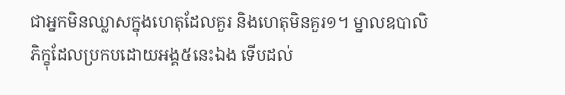ជាអ្នកមិនឈ្លាសក្នុងហេតុដែលគួរ និងហេតុមិនគួរ១។ ម្នាលឧបាលិ ភិក្ខុដែលប្រកបដោយអង្គ៥នេះឯង ទើបដល់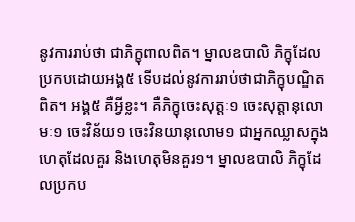នូវការរាប់ថា ជាភិក្ខុពាលពិត។ ម្នាលឧបាលិ ភិក្ខុដែលប្រកបដោយអង្គ៥ ទើបដល់នូវការរាប់ថាជាភិក្ខុបណ្ឌិតពិត។ អង្គ៥ គឺអ្វីខ្លះ។ គឺភិក្ខុចេះសុត្តៈ១ ចេះសុត្តានុលោមៈ១ ចេះវិន័យ១ ចេះវិនយានុលោម១ ជាអ្នកឈ្លាសក្នុងហេតុដែលគួរ និងហេតុមិនគួរ១។ ម្នាលឧបាលិ ភិក្ខុដែលប្រកប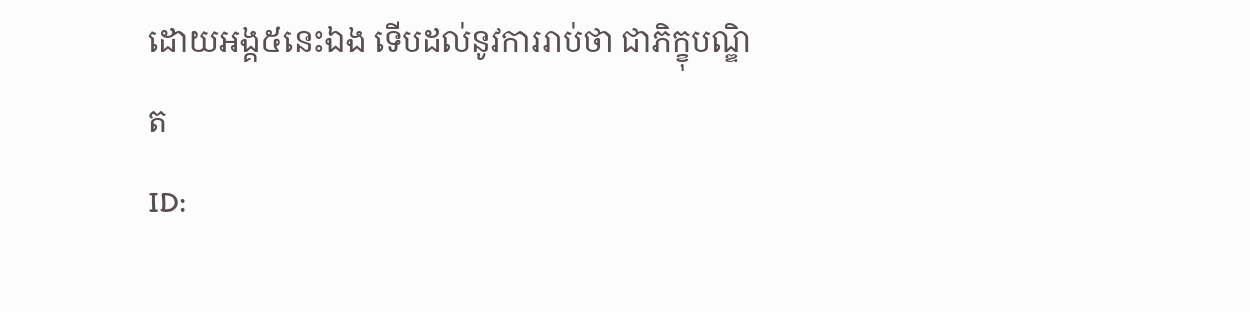ដោយអង្គ៥នេះឯង ទើបដល់នូវការរាប់ថា ជាភិក្ខុបណ្ឌិត
ID: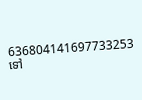636804141697733253
ទៅ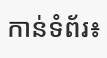កាន់ទំព័រ៖